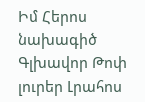Իմ Հերոս նախագիծ
Գլխավոր Թոփ լուրեր Լրահոս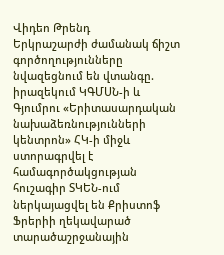Վիդեո Թրենդ
Երկրաշարժի ժամանակ ճիշտ գործողությունները նվազեցնում են վտանգը. իրազեկում ԿԳՄՍՆ-ի և Գյումրու «Երիտասարդական նախաձեռնությունների կենտրոն» ՀԿ-ի միջև ստորագրվել է համագործակցության հուշագիր ՏԿԵՆ-ում ներկայացվել են Քրիստոֆ Ֆրերիի ղեկավարած տարածաշրջանային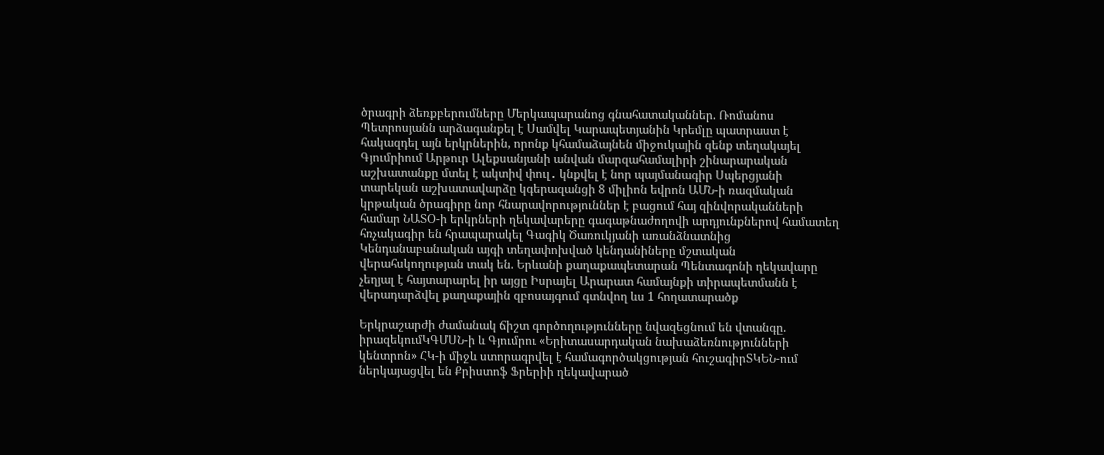ծրագրի ձեռքբերումները Մերկապարանոց գնահատականներ. Ռոմանոս Պետրոսյանն արձագանքել է Սամվել Կարապետյանին Կրեմլը պատրաստ է հակազդել այն երկրներին, որոնք կհամաձայնեն միջուկային զենք տեղակայել Գյումրիում Արթուր Ալեքսանյանի անվան մարզահամալիրի շինարարական աշխատանքը մտել է ակտիվ փուլ․ կնքվել է նոր պայմանագիր Սպերցյանի տարեկան աշխատավարձը կգերազանցի 8 միլիոն եվրոն ԱՄՆ-ի ռազմական կրթական ծրագիրը նոր հնարավորություններ է բացում հայ զինվորականների համար ՆԱՏՕ-ի երկրների ղեկավարերը գագաթնաժողովի արդյունքներով համատեղ հռչակագիր են հրապարակել Գագիկ Ծառուկյանի առանձնատնից Կենդանաբանական այգի տեղափոխված կենդանիները մշտական վերահսկողության տակ են. Երևանի քաղաքապետարան Պենտագոնի ղեկավարը չեղյալ է հայտարարել իր այցը Իսրայել Արարատ համայնքի տիրապետմանն է վերադարձվել քաղաքային զբոսայգում գտնվող ևս 1 հողատարածք

Երկրաշարժի ժամանակ ճիշտ գործողությունները նվազեցնում են վտանգը. իրազեկումԿԳՄՍՆ-ի և Գյումրու «Երիտասարդական նախաձեռնությունների կենտրոն» ՀԿ-ի միջև ստորագրվել է համագործակցության հուշագիրՏԿԵՆ-ում ներկայացվել են Քրիստոֆ Ֆրերիի ղեկավարած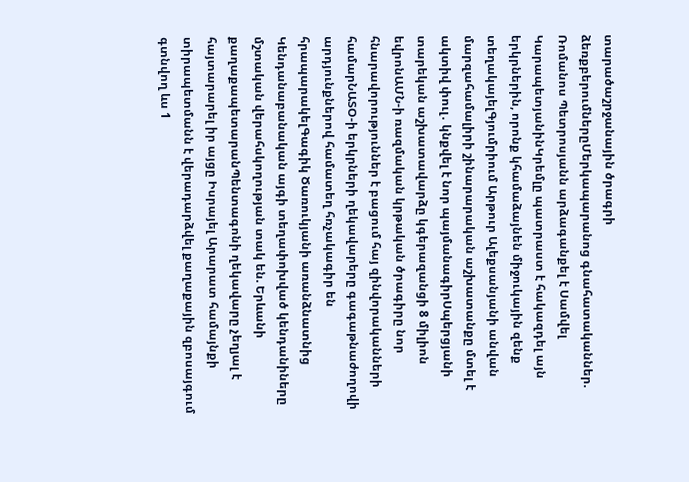տարածաշրջանային ծրագրի ձեռքբերումներըՄերկապարանոց գնահատականներ. Ռոմանոս Պետրոսյանն արձագանքել է Սամվել ԿարապետյանինԿրեմլը պատրաստ է հակազդել այն երկրներին, որոնք կհամաձայնեն միջուկային զենք տեղակայելԳյումրիում Արթուր Ալեքսանյանի անվան մարզահամալիրի շինարարական աշխատանքը մտել է ակտիվ փուլ․ կնքվել է նոր պայմանագիրՍպերցյանի տարեկան աշխատավարձը կգերազանցի 8 միլիոն եվրոնԱՄՆ-ի ռազմական կրթական ծրագիրը նոր հնարավորություններ է բացում հայ զինվորականների համարՆԱՏՕ-ի երկրների ղեկավարերը գագաթնաժողովի արդյունքներով համատեղ հռչակագիր են հրապարակելԳագիկ Ծառուկյանի առանձնատնից Կենդանաբանական այգի տեղափոխված կենդանիները մշտական վերահսկողության տակ են. Երևանի քաղաքապետարանՊենտագոնի ղեկավարը չեղյալ է հայտարարել իր այցը Իսրայել Արարատ համայնքի տիրապետմանն է վերադարձվել քաղաքային զբոսայգում գտնվող ևս 1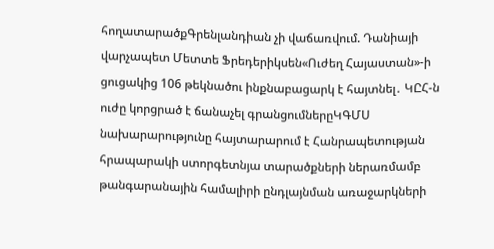հողատարածքԳրենլանդիան չի վաճառվում. Դանիայի վարչապետ Մետտե Ֆրեդերիկսեն«Ուժեղ Հայաստան»-ի ցուցակից 106 թեկնածու ինքնաբացարկ է հայտնել․ ԿԸՀ-ն ուժը կորցրած է ճանաչել գրանցումներըԿԳՄՍ նախարարությունը հայտարարում է Հանրապետության հրապարակի ստորգետնյա տարածքների ներառմամբ թանգարանային համալիրի ընդլայնման առաջարկների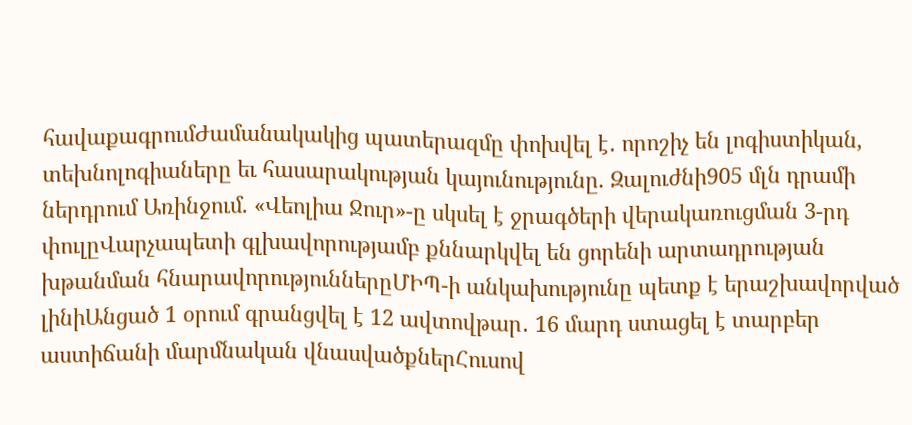հավաքագրումԺամանակակից պատերազմը փոխվել է․ որոշիչ են լոգիստիկան, տեխնոլոգիաները եւ հասարակության կայունությունը. Զալուժնի905 մլն դրամի ներդրում Առինջում. «Վեոլիա Ջուր»-ը սկսել է ջրագծերի վերակառուցման 3-րդ փուլըՎարչապետի գլխավորությամբ քննարկվել են ցորենի արտադրության խթանման հնարավորություններըՄԻՊ-ի անկախությունը պետք է երաշխավորված լինիԱնցած 1 օրում գրանցվել է 12 ավտովթար․ 16 մարդ ստացել է տարբեր աստիճանի մարմնական վնասվածքներՀուսով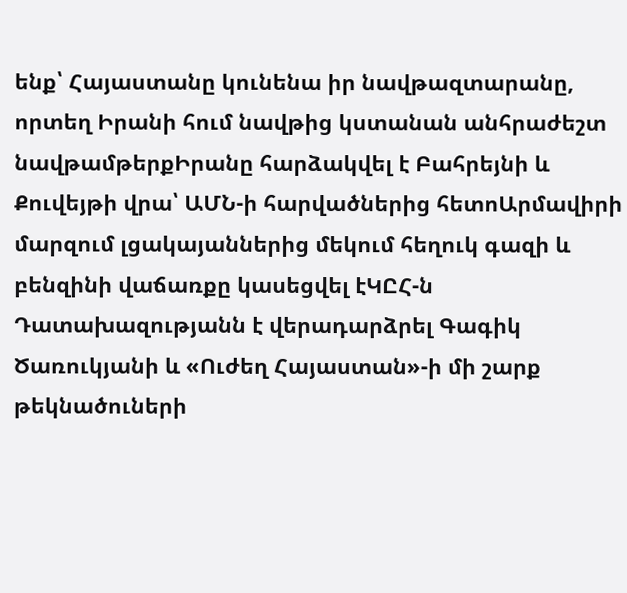ենք՝ Հայաստանը կունենա իր նավթազտարանը, որտեղ Իրանի հում նավթից կստանան անհրաժեշտ նավթամթերքԻրանը հարձակվել է Բահրեյնի և Քուվեյթի վրա՝ ԱՄՆ-ի հարվածներից հետոԱրմավիրի մարզում լցակայաններից մեկում հեղուկ գազի և բենզինի վաճառքը կասեցվել էԿԸՀ-ն Դատախազությանն է վերադարձրել Գագիկ Ծառուկյանի և «Ուժեղ Հայաստան»-ի մի շարք թեկնածուների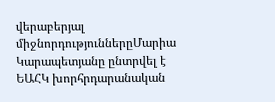վերաբերյալ միջնորդություններըՄարիա Կարապետյանը ընտրվել է ԵԱՀԿ խորհրդարանական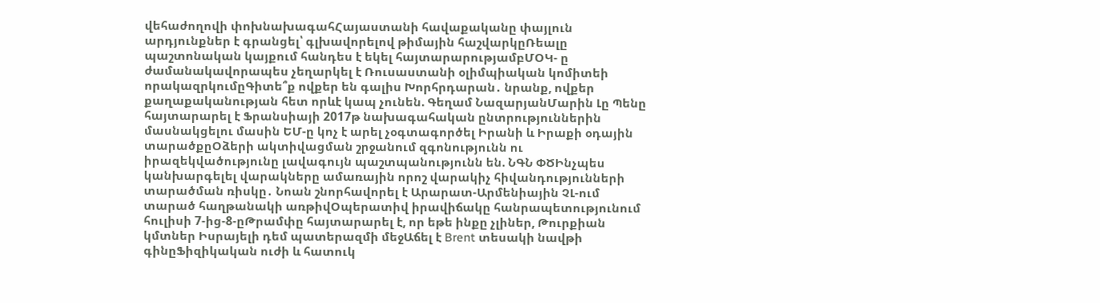վեհաժողովի փոխնախագահՀայաստանի հավաքականը փայլուն արդյունքներ է գրանցել՝ գլխավորելով թիմային հաշվարկըՌեալը պաշտոնական կայքում հանդես է եկել հայտարարությամբՄՕԿ- ը ժամանակավորապես չեղարկել է Ռուսաստանի օլիմպիական կոմիտեի որակազրկումըԳիտե՞ք ովքեր են գալիս Խորհրդարան․ նրանք, ովքեր քաղաքականության հետ որևէ կապ չունեն. Գեղամ ՆազարյանՄարին Լը Պենը հայտարարել է Ֆրանսիայի 2017թ նախագահական ընտրություններին մասնակցելու մասին ԵՄ-ը կոչ է արել չօգտագործել Իրանի և Իրաքի օդային տարածքըՕձերի ակտիվացման շրջանում զգոնությունն ու իրազեկվածությունը լավագույն պաշտպանությունն են. ՆԳՆ ՓԾԻնչպես կանխարգելել վարակները ամառային որոշ վարակիչ հիվանդությունների տարածման ռիսկը․ Նոան շնորհավորել է Արարատ-Արմենիային ՉԼ-ում տարած հաղթանակի առթիվՕպերատիվ իրավիճակը հանրապետությունում հուլիսի 7-ից-8-ըԹրամփը հայտարարել է, որ եթե ինքը չլիներ, Թուրքիան կմտներ Իսրայելի դեմ պատերազմի մեջԱճել է Brent տեսակի նավթի գինըՖիզիկական ուժի և հատուկ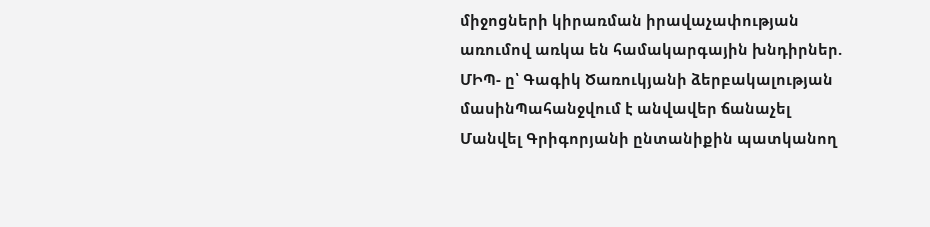միջոցների կիրառման իրավաչափության առումով առկա են համակարգային խնդիրներ. ՄԻՊ- ը՝ Գագիկ Ծառուկյանի ձերբակալության մասինՊահանջվում է անվավեր ճանաչել Մանվել Գրիգորյանի ընտանիքին պատկանող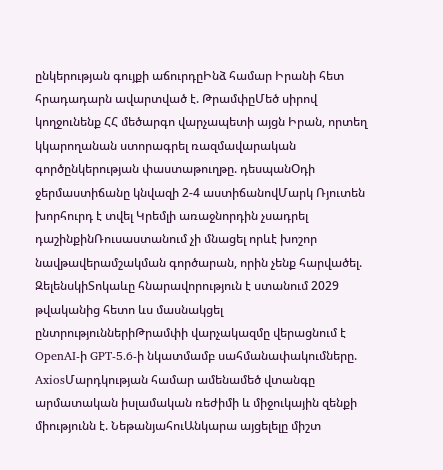ընկերության գույքի աճուրդըԻնձ համար Իրանի հետ հրադադարն ավարտված է. ԹրամփըՄեծ սիրով կողջունենք ՀՀ մեծարգո վարչապետի այցն Իրան, որտեղ կկարողանան ստորագրել ռազմավարական գործընկերության փաստաթուղթը. դեսպանՕդի ջերմաստիճանը կնվազի 2-4 աստիճանովՄարկ Ռյուտեն խորհուրդ է տվել Կրեմլի առաջնորդին չսադրել դաշինքինՌուսաստանում չի մնացել որևէ խոշոր նավթավերամշակման գործարան, որին չենք հարվածել. ԶելենսկիՏոկաևը հնարավորություն է ստանում 2029 թվականից հետո ևս մասնակցել ընտրություններիԹրամփի վարչակազմը վերացնում է OpenAI-ի GPT-5.6-ի նկատմամբ սահմանափակումները. AxiosՄարդկության համար ամենամեծ վտանգը արմատական իսլամական ռեժիմի և միջուկային զենքի միությունն է. ՆեթանյահուԱնկարա այցելելը միշտ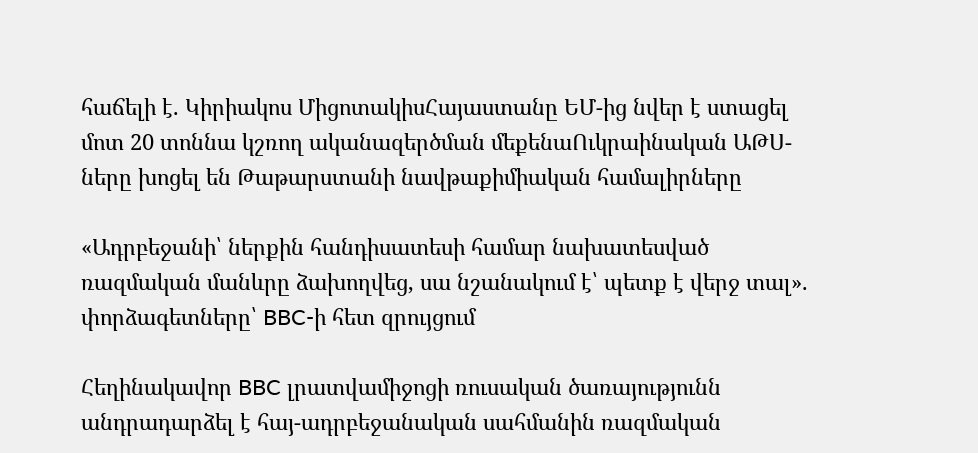հաճելի է. Կիրիակոս ՄիցոտակիսՀայաստանը ԵՄ-ից նվեր է ստացել մոտ 20 տոննա կշռող ականազերծման մեքենաՈւկրաինական ԱԹՍ-ները խոցել են Թաթարստանի նավթաքիմիական համալիրները

«Ադրբեջանի՝ ներքին հանդիսատեսի համար նախատեսված ռազմական մանևրը ձախողվեց, սա նշանակում է՝ պետք է վերջ տալ». փորձագետները՝ BBC-ի հետ զրույցում

Հեղինակավոր BBC լրատվամիջոցի ռուսական ծառայությունն անդրադարձել է հայ-ադրբեջանական սահմանին ռազմական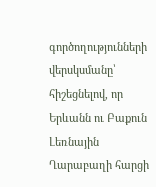գործողությունների վերսկսմանը՝ հիշեցնելով, որ Երևանն ու Բաքուն Լեռնային Ղարաբաղի հարցի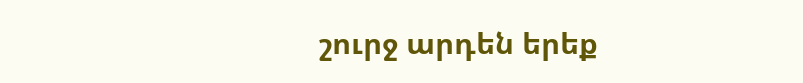շուրջ արդեն երեք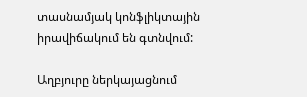տասնամյակ կոնֆլիկտային իրավիճակում են գտնվում:

Աղբյուրը ներկայացնում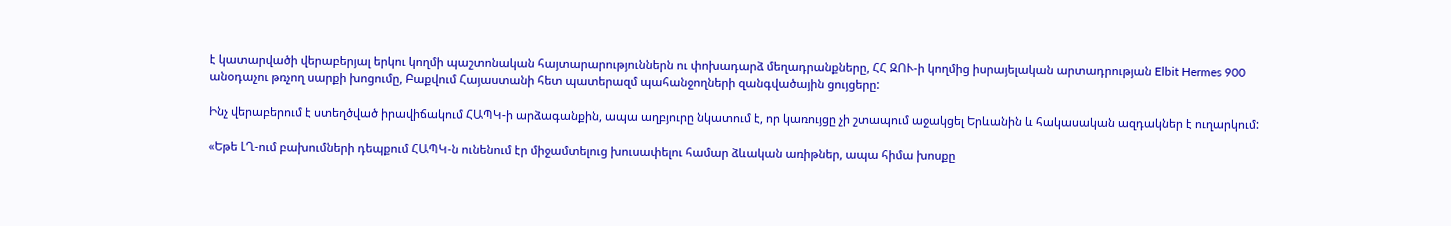է կատարվածի վերաբերյալ երկու կողմի պաշտոնական հայտարարություններն ու փոխադարձ մեղադրանքները, ՀՀ ԶՈՒ-ի կողմից իսրայելական արտադրության Elbit Hermes 900 անօդաչու թռչող սարքի խոցումը, Բաքվում Հայաստանի հետ պատերազմ պահանջողների զանգվածային ցույցերը:

Ինչ վերաբերում է ստեղծված իրավիճակում ՀԱՊԿ-ի արձագանքին, ապա աղբյուրը նկատում է, որ կառույցը չի շտապում աջակցել Երևանին և հակասական ազդակներ է ուղարկում:

«Եթե ԼՂ-ում բախումների դեպքում ՀԱՊԿ-ն ունենում էր միջամտելուց խուսափելու համար ձևական առիթներ, ապա հիմա խոսքը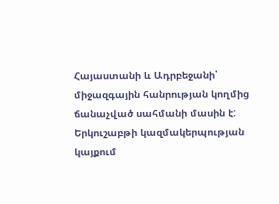Հայաստանի և Ադրբեջանի՝ միջազգային հանրության կողմից ճանաչված սահմանի մասին է: Երկուշաբթի կազմակերպության կայքում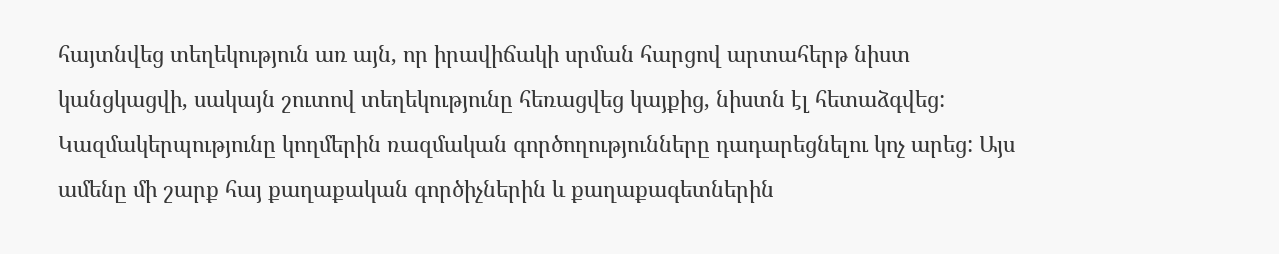հայտնվեց տեղեկություն առ այն, որ իրավիճակի սրման հարցով արտահերթ նիստ կանցկացվի, սակայն շուտով տեղեկությունը հեռացվեց կայքից, նիստն էլ հետաձգվեց: Կազմակերպությունը կողմերին ռազմական գործողությունները դադարեցնելու կոչ արեց: Այս ամենը մի շարք հայ քաղաքական գործիչներին և քաղաքագետներին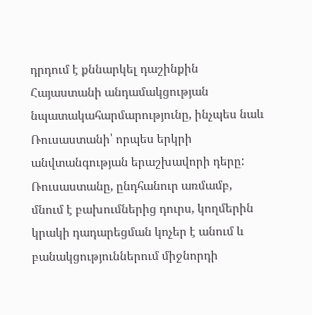դրդում է քննարկել դաշինքին Հայաստանի անդամակցության նպատակահարմարությունը, ինչպես նաև Ռուսաստանի՝ որպես երկրի անվտանգության երաշխավորի դերը: Ռուսաստանը, ընդհանուր առմամբ, մնում է բախումներից դուրս, կողմերին կրակի դադարեցման կոչեր է անում և բանակցություններում միջնորդի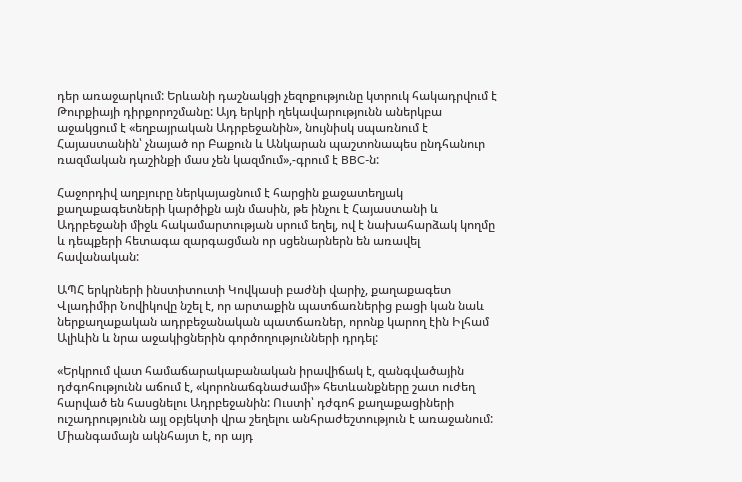դեր առաջարկում: Երևանի դաշնակցի չեզոքությունը կտրուկ հակադրվում է Թուրքիայի դիրքորոշմանը: Այդ երկրի ղեկավարությունն աներկբա աջակցում է «եղբայրական Ադրբեջանին», նույնիսկ սպառնում է Հայաստանին՝ չնայած որ Բաքուն և Անկարան պաշտոնապես ընդհանուր ռազմական դաշինքի մաս չեն կազմում»,-գրում է BBC-ն:

Հաջորդիվ աղբյուրը ներկայացնում է հարցին քաջատեղյակ քաղաքագետների կարծիքն այն մասին, թե ինչու է Հայաստանի և Ադրբեջանի միջև հակամարտության սրում եղել, ով է նախահարձակ կողմը և դեպքերի հետագա զարգացման որ սցենարներն են առավել հավանական:

ԱՊՀ երկրների ինստիտուտի Կովկասի բաժնի վարիչ, քաղաքագետ Վլադիմիր Նովիկովը նշել է, որ արտաքին պատճառներից բացի կան նաև ներքաղաքական ադրբեջանական պատճառներ, որոնք կարող էին Իլհամ Ալիևին և նրա աջակիցներին գործողությունների դրդել:

«Երկրում վատ համաճարակաբանական իրավիճակ է, զանգվածային դժգոհությունն աճում է, «կորոնաճգնաժամի» հետևանքները շատ ուժեղ հարված են հասցնելու Ադրբեջանին: Ուստի՝ դժգոհ քաղաքացիների ուշադրությունն այլ օբյեկտի վրա շեղելու անհրաժեշտություն է առաջանում: Միանգամայն ակնհայտ է, որ այդ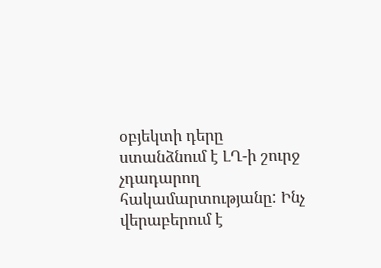օբյեկտի դերը ստանձնում է ԼՂ-ի շուրջ չդադարող հակամարտությանը: Ինչ վերաբերում է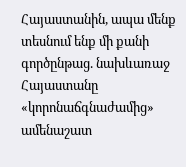Հայաստանին, ապա մենք տեսնում ենք մի քանի գործընթաց. նախևառաջ Հայաստանը «կորոնաճգնաժամից» ամենաշատ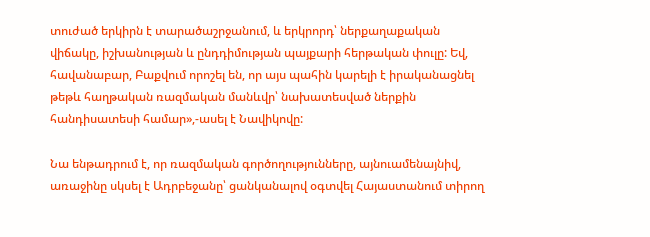տուժած երկիրն է տարածաշրջանում, և երկրորդ՝ ներքաղաքական վիճակը, իշխանության և ընդդիմության պայքարի հերթական փուլը: Եվ, հավանաբար, Բաքվում որոշել են, որ այս պահին կարելի է իրականացնել թեթև հաղթական ռազմական մանևվր՝ նախատեսված ներքին հանդիսատեսի համար»,-ասել է Նավիկովը:

Նա ենթադրում է, որ ռազմական գործողությունները, այնուամենայնիվ, առաջինը սկսել է Ադրբեջանը՝ ցանկանալով օգտվել Հայաստանում տիրող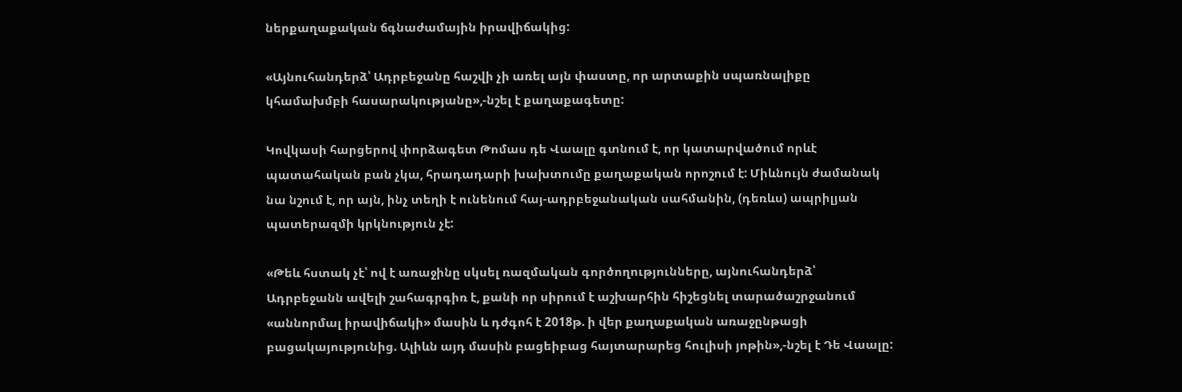ներքաղաքական ճգնաժամային իրավիճակից:

«Այնուհանդերձ՝ Ադրբեջանը հաշվի չի առել այն փաստը, որ արտաքին սպառնալիքը կհամախմբի հասարակությանը»,-նշել է քաղաքագետը:

Կովկասի հարցերով փորձագետ Թոմաս դե Վաալը գտնում է, որ կատարվածում որևէ պատահական բան չկա, հրադադարի խախտումը քաղաքական որոշում է: Միևնույն ժամանակ նա նշում է, որ այն, ինչ տեղի է ունենում հայ-ադրբեջանական սահմանին, (դեռևս) ապրիլյան պատերազմի կրկնություն չէ:

«Թեև հստակ չէ՝ ով է առաջինը սկսել ռազմական գործողությունները, այնուհանդերձ՝ Ադրբեջանն ավելի շահագրգիռ է, քանի որ սիրում է աշխարհին հիշեցնել տարածաշրջանում «աննորմալ իրավիճակի» մասին և դժգոհ է 2018թ. ի վեր քաղաքական առաջընթացի բացակայությունից. Ալիևն այդ մասին բացեիբաց հայտարարեց հուլիսի յոթին»,-նշել է Դե Վաալը: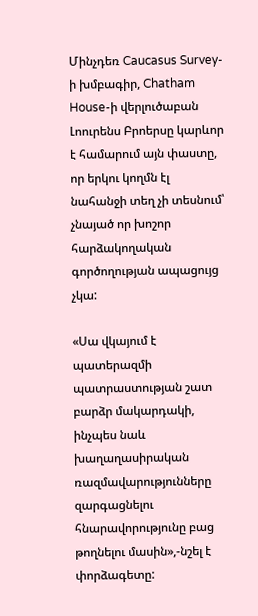Մինչդեռ Caucasus Survey-ի խմբագիր, Chatham House-ի վերլուծաբան Լոուրենս Բրոերսը կարևոր է համարում այն փաստը, որ երկու կողմն էլ նահանջի տեղ չի տեսնում՝ չնայած որ խոշոր հարձակողական գործողության ապացույց չկա:

«Սա վկայում է պատերազմի պատրաստության շատ բարձր մակարդակի, ինչպես նաև խաղաղասիրական ռազմավարությունները զարգացնելու հնարավորությունը բաց թողնելու մասին»,-նշել է փորձագետը: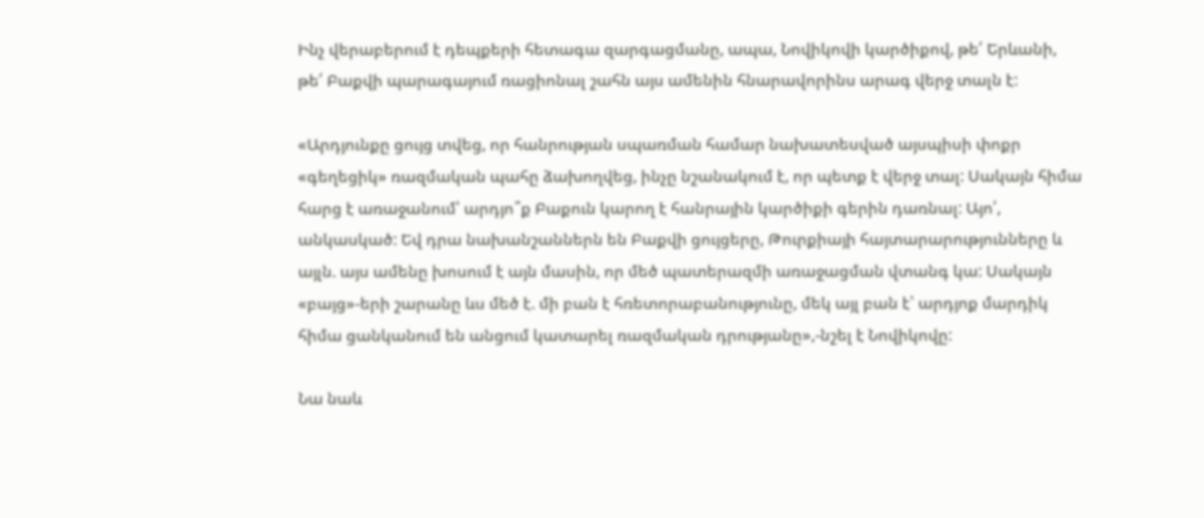Ինչ վերաբերում է դեպքերի հետագա զարգացմանը, ապա, Նովիկովի կարծիքով, թե՛ Երևանի, թե՛ Բաքվի պարագայում ռացիոնալ շահն այս ամենին հնարավորինս արագ վերջ տալն է:

«Արդյունքը ցույց տվեց, որ հանրության սպառման համար նախատեսված այսպիսի փոքր «գեղեցիկ» ռազմական պահը ձախողվեց, ինչը նշանակում է, որ պետք է վերջ տալ: Սակայն հիմա հարց է առաջանում՝ արդյո՞ք Բաքուն կարող է հանրային կարծիքի գերին դառնալ: Այո՛, անկասկած: Եվ դրա նախանշաններն են Բաքվի ցույցերը, Թուրքիայի հայտարարությունները և այլն. այս ամենը խոսում է այն մասին, որ մեծ պատերազմի առաջացման վտանգ կա: Սակայն «բայց»-երի շարանը ևս մեծ է. մի բան է հռետորաբանությունը, մեկ այլ բան է՝ արդյոք մարդիկ հիմա ցանկանում են անցում կատարել ռազմական դրությանը»,-նշել է Նովիկովը:

Նա նաև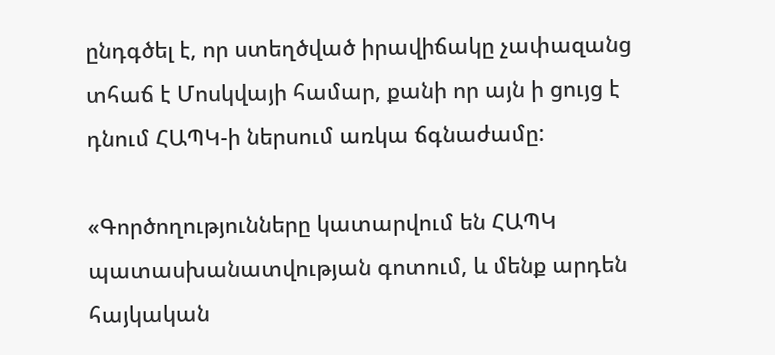ընդգծել է, որ ստեղծված իրավիճակը չափազանց տհաճ է Մոսկվայի համար, քանի որ այն ի ցույց է դնում ՀԱՊԿ-ի ներսում առկա ճգնաժամը:

«Գործողությունները կատարվում են ՀԱՊԿ պատասխանատվության գոտում, և մենք արդեն հայկական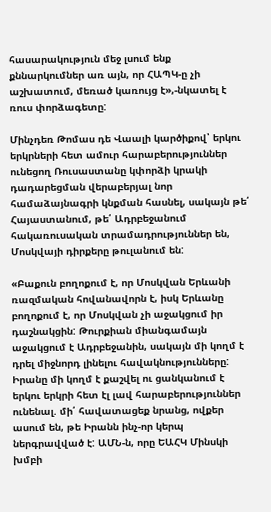հասարակություն մեջ լսում ենք քննարկումներ առ այն, որ ՀԱՊԿ-ը չի աշխատում, մեռած կառույց է»,-նկատել է ռուս փորձագետը:

Մինչդեռ Թոմաս դե Վաալի կարծիքով՝ երկու երկրների հետ ամուր հարաբերություններ ունեցող Ռուսաստանը կփորձի կրակի դադարեցման վերաբերյալ նոր համաձայնագրի կնքման հասնել, սակայն թե՛ Հայաստանում, թե՛ Ադրբեջանում հակառուսական տրամադրություններ են, Մոսկվայի դիրքերը թուլանում են:

«Բաքուն բողոքում է, որ Մոսկվան Երևանի ռազմական հովանավորն է, իսկ Երևանը բողոքում է, որ Մոսկվան չի աջակցում իր դաշնակցին: Թուրքիան միանգամայն աջակցում է Ադրբեջանին, սակայն մի կողմ է դրել միջնորդ լինելու հավակնությունները: Իրանը մի կողմ է քաշվել ու ցանկանում է երկու երկրի հետ էլ լավ հարաբերություններ ունենալ. մի՛ հավատացեք նրանց, ովքեր ասում են, թե Իրանն ինչ-որ կերպ ներգրավված է: ԱՄՆ-ն, որը ԵԱՀԿ Մինսկի խմբի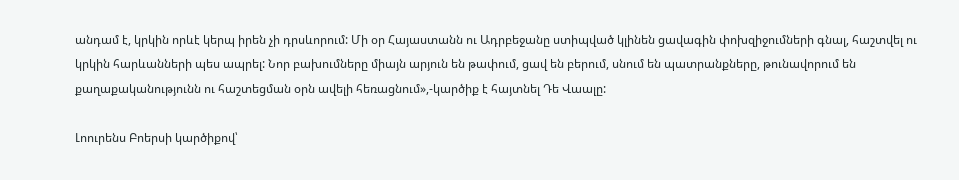անդամ է, կրկին որևէ կերպ իրեն չի դրսևորում: Մի օր Հայաստանն ու Ադրբեջանը ստիպված կլինեն ցավագին փոխզիջումների գնալ, հաշտվել ու կրկին հարևանների պես ապրել: Նոր բախումները միայն արյուն են թափում, ցավ են բերում, սնում են պատրանքները, թունավորում են քաղաքականությունն ու հաշտեցման օրն ավելի հեռացնում»,-կարծիք է հայտնել Դե Վաալը:

Լոուրենս Բոերսի կարծիքով՝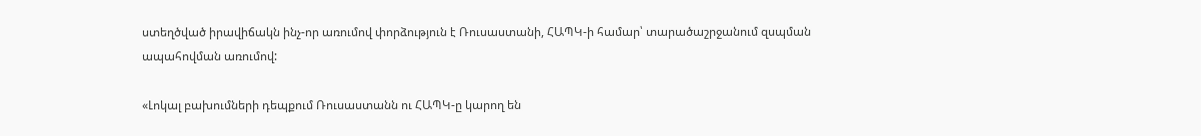ստեղծված իրավիճակն ինչ-որ առումով փորձություն է Ռուսաստանի, ՀԱՊԿ-ի համար՝ տարածաշրջանում զսպման ապահովման առումով:

«Լոկալ բախումների դեպքում Ռուսաստանն ու ՀԱՊԿ-ը կարող են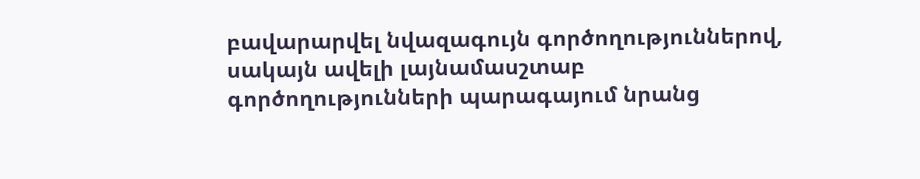բավարարվել նվազագույն գործողություններով, սակայն ավելի լայնամասշտաբ գործողությունների պարագայում նրանց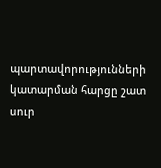պարտավորությունների կատարման հարցը շատ սուր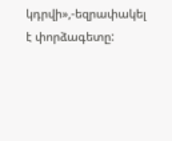կդրվի»,-եզրափակել է փորձագետը: